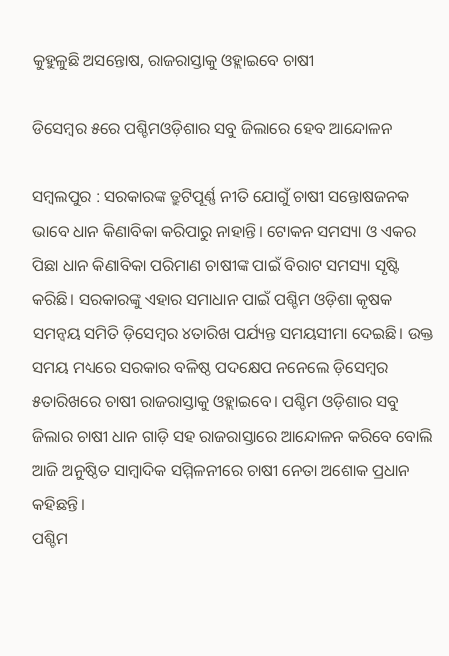କୁହୁଳୁଛି ଅସନ୍ତୋଷ, ରାଜରାସ୍ତାକୁ ଓହ୍ଲାଇବେ ଚାଷୀ

ଡିସେମ୍ବର ୫ରେ ପଶ୍ଚିମଓଡ଼ିଶାର ସବୁ ଜିଲାରେ ହେବ ଆନ୍ଦୋଳନ

ସମ୍ବଲପୁର : ସରକାରଙ୍କ ତ୍ରୁଟିପୂର୍ଣ୍ଣ ନୀତି ଯୋଗୁଁ ଚାଷୀ ସନ୍ତୋଷଜନକ ଭାବେ ଧାନ କିଣାବିକା କରିପାରୁ ନାହାନ୍ତି। ଟୋକନ ସମସ୍ୟା ଓ ଏକର ପିଛା ଧାନ କିଣାବିକା ପରିମାଣ ଚାଷୀଙ୍କ ପାଇଁ ବିରାଟ ସମସ୍ୟା ସୃଷ୍ଟି କରିଛି। ସରକାରଙ୍କୁ ଏହାର ସମାଧାନ ପାଇଁ ପଶ୍ଚିମ ଓଡ଼ିଶା କୃଷକ ସମନ୍ବୟ ସମିତି ଡ଼ିସେମ୍ବର ୪ତାରିଖ ପର୍ଯ୍ୟନ୍ତ ସମୟସୀମା ଦେଇଛି। ଉକ୍ତ ସମୟ ମଧ୍ୟରେ ସରକାର ବଳିଷ୍ଠ ପଦକ୍ଷେପ ନନେଲେ ଡ଼ିସେମ୍ବର ୫ତାରିଖରେ ଚାଷୀ ରାଜରାସ୍ତାକୁ ଓହ୍ଲାଇବେ। ପଶ୍ଚିମ ଓଡ଼ିଶାର ସବୁ ଜିଲାର ଚାଷୀ ଧାନ ଗାଡ଼ି ସହ ରାଜରାସ୍ତାରେ ଆନ୍ଦୋଳନ କରିବେ ବୋଲି ଆଜି ଅନୁଷ୍ଠିତ ସାମ୍ବାଦିକ ସମ୍ମିଳନୀରେ ଚାଷୀ ନେତା ଅଶୋକ ପ୍ରଧାନ କହିଛନ୍ତି।
ପଶ୍ଚିମ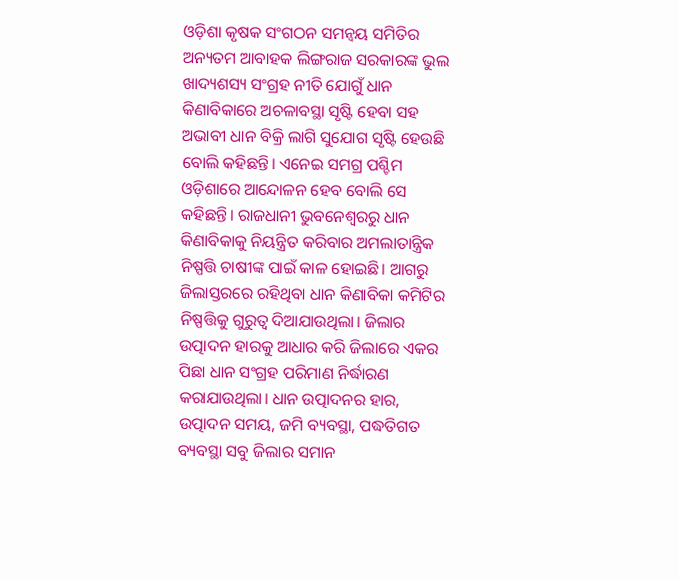ଓଡ଼ିଶା କୃଷକ ସଂଗଠନ ସମନ୍ବୟ ସମିତିର ଅନ୍ୟତମ ଆବାହକ ଲିଙ୍ଗରାଜ ସରକାରଙ୍କ ଭୁଲ ଖାଦ୍ୟଶସ୍ୟ ସଂଗ୍ରହ ନୀତି ଯୋଗୁଁ ଧାନ କିଣାବିକାରେ ଅଚଳାବସ୍ଥା ସୃଷ୍ଟି ହେବା ସହ ଅଭାବୀ ଧାନ ବିକ୍ରି ଲାଗି ସୁଯୋଗ ସୃଷ୍ଟି ହେଉଛି ବୋଲି କହିଛନ୍ତି। ଏନେଇ ସମଗ୍ର ପଶ୍ଚିମ ଓଡ଼ିଶାରେ ଆନ୍ଦୋଳନ ହେବ ବୋଲି ସେ କହିଛନ୍ତି। ରାଜଧାନୀ ଭୁବନେଶ୍ବରରୁ ଧାନ କିଣାବିକାକୁ ନିୟନ୍ତ୍ରିତ କରିବାର ଅମଲାତାନ୍ତ୍ରିକ ନିଷ୍ପତ୍ତି ଚାଷୀଙ୍କ ପାଇଁ କାଳ ହୋଇଛି। ଆଗରୁ ଜିଲାସ୍ତରରେ ରହିଥିବା ଧାନ କିଣାବିକା କମିଟିର ନିଷ୍ପତ୍ତିକୁ ଗୁରୁତ୍ବ ଦିଆଯାଉଥିଲା। ଜିଲାର ଉତ୍ପାଦନ ହାରକୁ ଆଧାର କରି ଜିଲାରେ ଏକର ପିଛା ଧାନ ସଂଗ୍ରହ ପରିମାଣ ନିର୍ଦ୍ଧାରଣ କରାଯାଉଥିଲା। ଧାନ ଉତ୍ପାଦନର ହାର, ଉତ୍ପାଦନ ସମୟ, ଜମି ବ୍ୟବସ୍ଥା, ପଦ୍ଧତିଗତ ବ୍ୟବସ୍ଥା ସବୁ ଜିଲାର ସମାନ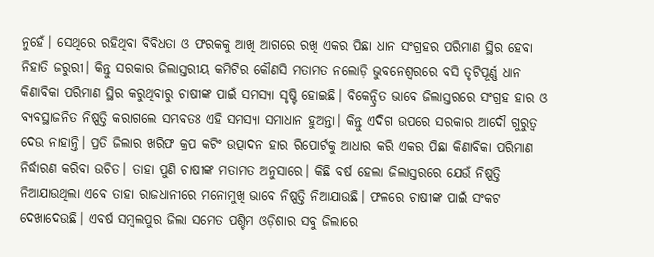ନୁହେଁ। ସେଥିରେ ରହିଥିବା ବିବିଧତା ଓ ଫରକକୁ ଆଖି ଆଗରେ ରଖି ଏକର ପିଛା ଧାନ ସଂଗ୍ରହର ପରିମାଣ ସ୍ଥିର ହେବା ନିହାତି ଜରୁରୀ। କିନ୍ତୁ ସରକାର ଜିଲାସ୍ତରୀୟ କମିଟିର କୌଣସି ମତାମତ ନଲୋଡ଼ି ଭୁବନେଶ୍ବରରେ ବସି ତୃଟିପୂର୍ଣ୍ଣ ଧାନ କିଣାବିକା ପରିମାଣ ସ୍ଥିର କରୁଥିବାରୁ ଚାଷୀଙ୍କ ପାଇଁ ସମସ୍ୟା ସୃଷ୍ଟି ହୋଇଛି। ବିକେନ୍ଦ୍ରିତ ଭାବେ ଜିଲାସ୍ତରରେ ସଂଗ୍ରହ ହାର ଓ ବ୍ୟବସ୍ଥାଜନିତ ନିଷ୍ପତ୍ତି କରାଗଲେ ସମ୍ଭବତଃ ଏହି ସମସ୍ୟା ସମାଧାନ ହୁଅନ୍ତା। କିନ୍ତୁ ଏଦିଗ ଉପରେ ସରକାର ଆଦୌ ଗୁରୁତ୍ବ ଦେଉ ନାହାନ୍ତି। ପ୍ରତି ଜିଲାର ଖରିଫ କ୍ରପ କଟିଂ ଉତ୍ପାଦନ ହାର ରିପୋର୍ଟକୁ ଆଧାର କରି ଏକର ପିଛା କିଣାବିକା ପରିମାଣ ନିର୍ଦ୍ଧାରଣ କରିବା ଉଚିତ। ତାହା ପୁଣି ଚାଷୀଙ୍କ ମତାମତ ଅନୁସାରେ। କିଛି ବର୍ଷ ହେଲା ଜିଲାସ୍ତରରେ ଯେଉଁ ନିଷ୍ପତ୍ତି ନିଆଯାଉଥିଲା ଏବେ ତାହା ରାଜଧାନୀରେ ମନୋମୁଖି ଭାବେ ନିଷ୍ପତ୍ତି ନିଆଯାଉଛି। ଫଳରେ ଚାଷୀଙ୍କ ପାଇଁ ସଂକଟ ଦେଖାଦେଉଛି। ଏବର୍ଷ ସମ୍ବଲପୁର ଜିଲା ସମେତ ପଶ୍ଚିମ ଓଡ଼ିଶାର ସବୁ ଜିଲାରେ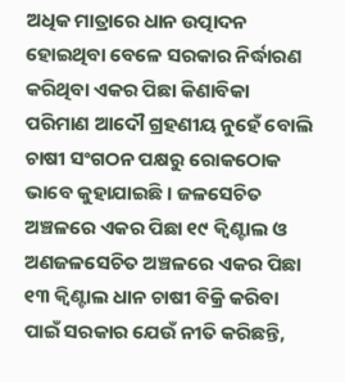ଅଧିକ ମାତ୍ରାରେ ଧାନ ଉତ୍ପାଦନ ହୋଇଥିବା ବେଳେ ସରକାର ନିର୍ଦ୍ଧାରଣ କରିଥିବା ଏକର ପିଛା କିଣାବିକା ପରିମାଣ ଆଦୌ ଗ୍ରହଣୀୟ ନୁହେଁ ବୋଲି ଚାଷୀ ସଂଗଠନ ପକ୍ଷରୁ ରୋକଠୋକ ଭାବେ କୁହାଯାଇଛି। ଜଳସେଚିତ ଅଞ୍ଚଳରେ ଏକର ପିଛା ୧୯ କ୍ବିଣ୍ଟାଲ ଓ ଅଣଜଳସେଚିତ ଅଞ୍ଚଳରେ ଏକର ପିଛା ୧୩ କ୍ବିଣ୍ଟାଲ ଧାନ ଚାଷୀ ବିକ୍ରି କରିବା ପାଇଁ ସରକାର ଯେଉଁ ନୀତି କରିଛନ୍ତି,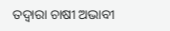ତଦ୍ବାରା ଚାଷୀ ଅଭାବୀ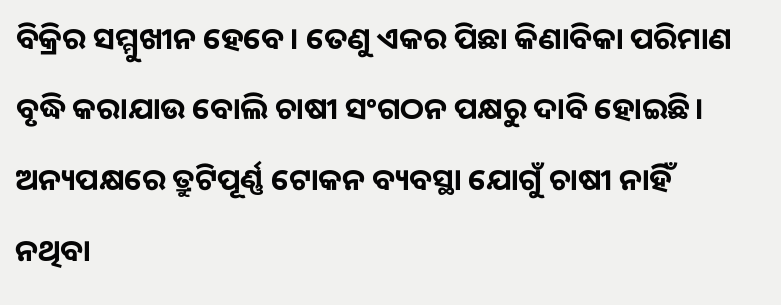ବିକ୍ରିର ସମ୍ମୁଖୀନ ହେବେ। ତେଣୁ ଏକର ପିଛା କିଣାବିକା ପରିମାଣ ବୃଦ୍ଧି କରାଯାଉ ବୋଲି ଚାଷୀ ସଂଗଠନ ପକ୍ଷରୁ ଦାବି ହୋଇଛି। ଅନ୍ୟପକ୍ଷରେ ତ୍ରୁଟିପୂର୍ଣ୍ଣ ଟୋକନ ବ୍ୟବସ୍ଥା ଯୋଗୁଁ ଚାଷୀ ନାହିଁ ନଥିବା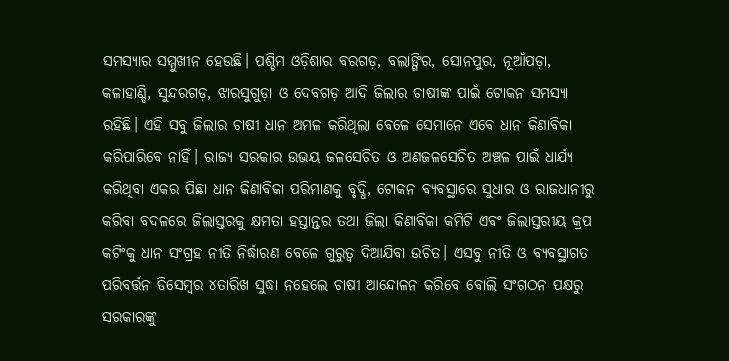ସମସ୍ୟାର ସମ୍ମୁଖୀନ ହେଉଛି। ପଶ୍ଚିମ ଓଡ଼ିଶାର ବରଗଡ଼, ବଲାଙ୍ଗିର, ସୋନପୁର, ନୂଆଁପଡ଼ା, କଳାହାଣ୍ଡି, ସୁନ୍ଦରଗଡ଼, ଝାରସୁଗୁଡ଼ା ଓ ଦେବଗଡ଼ ଆଦି ଜିଲାର ଚାଷୀଙ୍କ ପାଇଁ ଟୋକନ ସମସ୍ୟା ରହିଛି। ଏହି ସବୁ ଜିଲାର ଚାଷୀ ଧାନ ଅମଳ କରିଥିଲା ବେଳେ ସେମାନେ ଏବେ ଧାନ କିଣାବିକା କରିପାରିବେ ନାହିଁ। ରାଜ୍ୟ ସରକାର ଉଭୟ ଜଳସେଚିତ ଓ ଅଣଜଳସେଚିତ ଅଞ୍ଚଳ ପାଇଁ ଧାର୍ଯ୍ୟ କରିଥିବା ଏକର ପିଛା ଧାନ କିଣାବିକା ପରିମାଣକୁ ବୃଦ୍ଧି, ଟୋକନ ବ୍ୟବସ୍ଥାରେ ସୁଧାର ଓ ରାଜଧାନୀରୁ କରିବା ବଦଳରେ ଜିଲାସ୍ତରକୁ କ୍ଷମତା ହସ୍ତାନ୍ତର ତଥା ଜିଲା କିଣାବିକା କମିଟି ଏବଂ ଜିଲାସ୍ତରୀୟ କ୍ରପ କଟିଂକୁ ଧାନ ସଂଗ୍ରହ ନୀତି ନିର୍ଦ୍ଧାରଣ ବେଳେ ଗୁରୁତ୍ବ ଦିଆଯିବା ଉଚିତ। ଏସବୁ ନୀତି ଓ ବ୍ୟବସ୍ଥାଗତ ପରିବର୍ତ୍ତନ ଡିସେମ୍ବର ୪ତାରିଖ ସୁଦ୍ଧା ନହେଲେ ଚାଷୀ ଆନ୍ଦୋଳନ କରିବେ ବୋଲି ସଂଗଠନ ପକ୍ଷରୁ ସରକାରଙ୍କୁ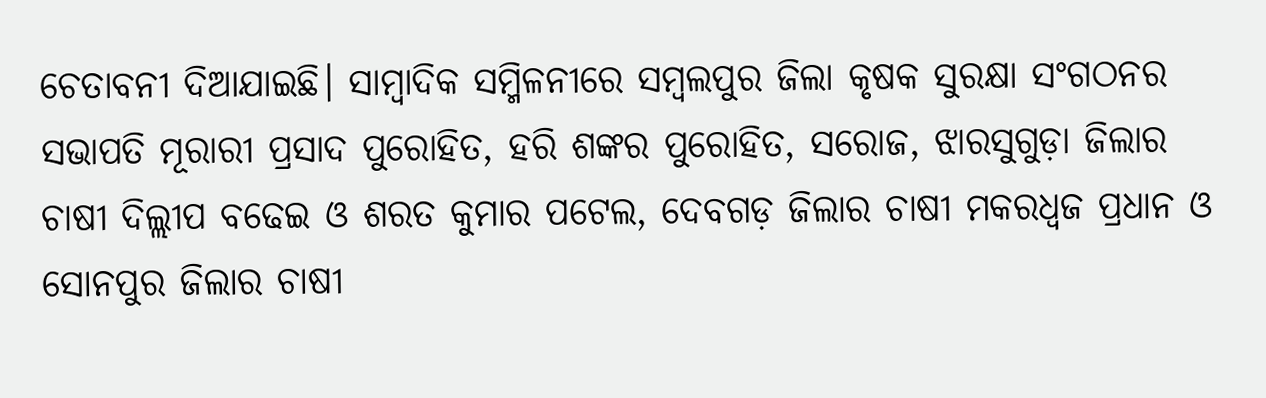ଚେତାବନୀ ଦିଆଯାଇଛି। ସାମ୍ବାଦିକ ସମ୍ମିଳନୀରେ ସମ୍ବଲପୁର ଜିଲା କୃଷକ ସୁରକ୍ଷା ସଂଗଠନର ସଭାପତି ମୂରାରୀ ପ୍ରସାଦ ପୁରୋହିତ, ହରି ଶଙ୍କର ପୁରୋହିତ, ସରୋଜ, ଝାରସୁଗୁଡ଼ା ଜିଲାର ଚାଷୀ ଦିଲ୍ଲୀପ ବଢେଇ ଓ ଶରତ କୁମାର ପଟେଲ, ଦେବଗଡ଼ ଜିଲାର ଚାଷୀ ମକରଧ୍ବଜ ପ୍ରଧାନ ଓ ସୋନପୁର ଜିଲାର ଚାଷୀ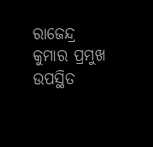ରାଜେନ୍ଦ୍ର କୁମାର ପ୍ରମୁଖ ଉପସ୍ଥିତ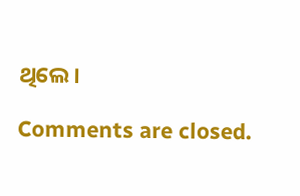ଥିଲେ।

Comments are closed.